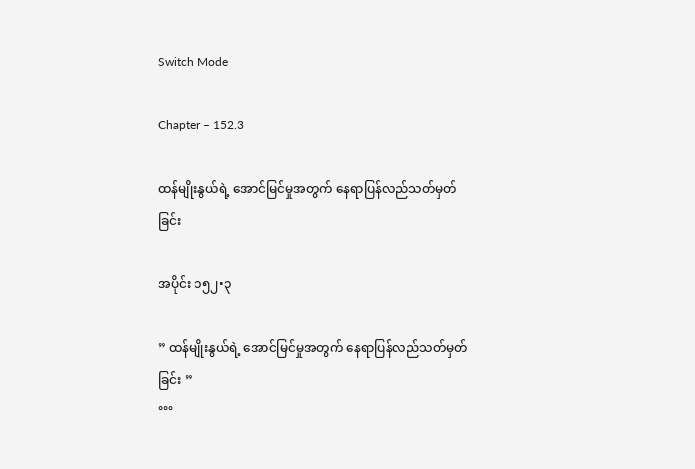Switch Mode

Chapter – 152.3

ထန်မျိုးနွယ်ရဲ့ အောင်မြင်မှုအတွက် နေရာပြန်လည်သတ်မှတ်ခြင်း

အပိုင်း ၁၅၂•၃

” ထန်မျိုးနွယ်ရဲ့ အောင်မြင်မှုအတွက် နေရာပြန်လည်သတ်မှတ်ခြင်း ”
°°°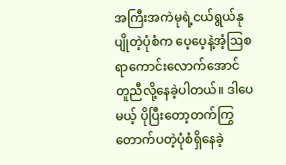အကြီးအကဲမုရဲ့ငယ်ရွယ်နုပျိုတဲ့ပုံစံက ပေ့ပေ့နဲ့အံ့ဩစရာကောင်းလောက်အောင် တူညီလို့နေခဲ့ပါတယ်။ ဒါပေမယ့် ပိုပြီးတော့တက်ကြွတောက်ပတဲ့ပုံစံရှိနေခဲ့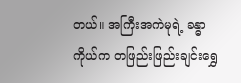တယ်။ အကြီးအကဲမုရဲ့ ခန္ဓာကိုယ်က တဖြည်းဖြည်းချင်းရွှေ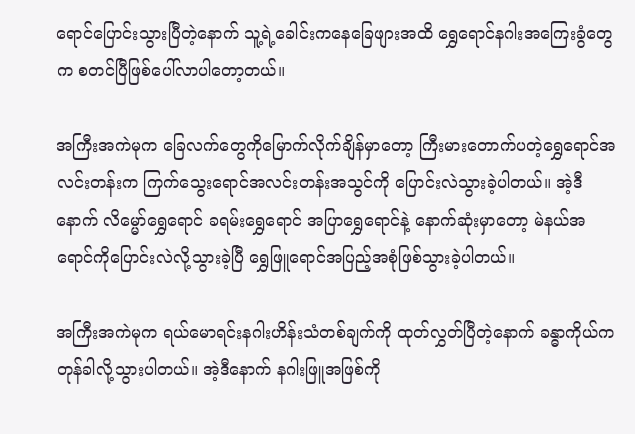ရောင်ပြောင်းသွားပြီတဲ့နောက် သူ့ရဲ့ခေါင်းကနေခြေဖျားအထိ ရွှေရောင်နဂါးအကြေးခွံတွေက စတင်ပြီဖြစ်ပေါ်လာပါတော့တယ်။

အကြီးအကဲမုက ခြေလက်တွေကိုမြောက်လိုက်ချိန်မှာတော့ ကြီးမားတောက်ပတဲ့ရွှေရောင်အလင်းတန်းက ကြက်သွေးရောင်အလင်းတန်းအသွင်ကို ပြောင်းလဲသွားခဲ့ပါတယ်။ အဲ့ဒီနောက် လိမ္မော်ရွှေရောင် ခရမ်းရွှေရောင် အပြာရွှေရောင်နဲ့ နောက်ဆုံးမှာတော့ မဲနယ်အရောင်ကိုပြောင်းလဲလို့သွားခဲ့ပြီ ရွှေဖြူရောင်အပြည့်အစုံဖြစ်သွားခဲ့ပါတယ်။

အကြီးအကဲမုက ရယ်မောရင်းနဂါးဟိန်းသံတစ်ချက်ကို ထုတ်လွှတ်ပြီတဲ့နောက် ခန္ဓာကိုယ်ကတုန်ခါလို့သွားပါတယ်။ အဲ့ဒီနောက် နဂါးဖြူအဖြစ်ကို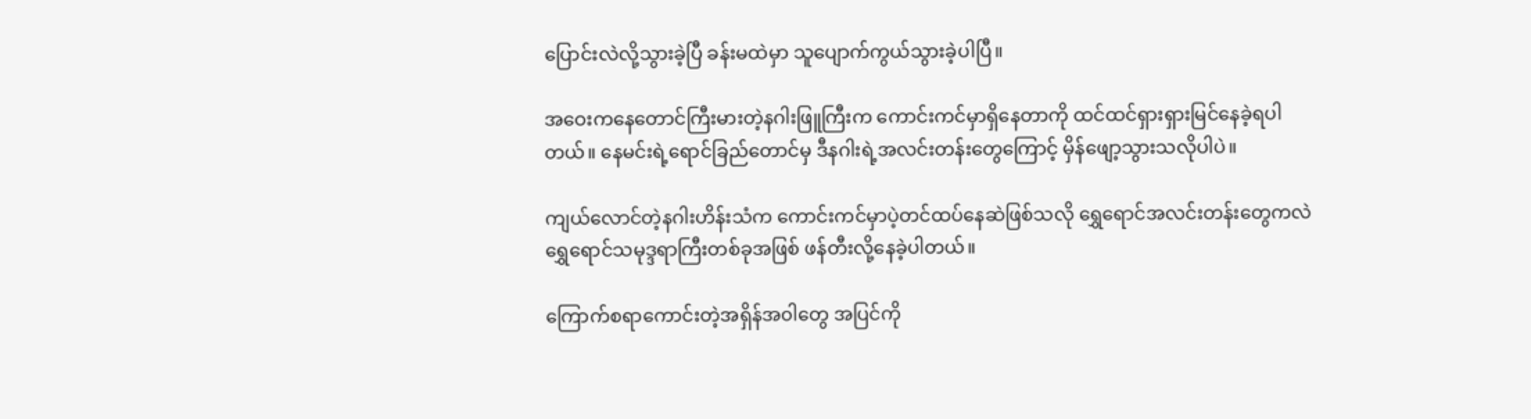ပြောင်းလဲလို့သွားခဲ့ပြီ ခန်းမထဲမှာ သူပျောက်ကွယ်သွားခဲ့ပါပြီ။

အဝေးကနေတောင်ကြီးမားတဲ့နဂါးဖြူကြီးက ကောင်းကင်မှာရှိနေတာကို ထင်ထင်ရှားရှားမြင်နေခဲ့ရပါတယ်။ နေမင်းရဲ့ရောင်ခြည်တောင်မှ ဒီနဂါးရဲ့အလင်းတန်းတွေကြောင့် မှိန်ဖျော့သွားသလိုပါပဲ။

ကျယ်လောင်တဲ့နဂါးဟိန်းသံက ကောင်းကင်မှာပဲ့တင်ထပ်နေဆဲဖြစ်သလို ရွှေရောင်အလင်းတန်းတွေကလဲ ရွှေရောင်သမုဒ္ဒရာကြီးတစ်ခုအဖြစ် ဖန်တီးလို့နေခဲ့ပါတယ်။

ကြောက်စရာကောင်းတဲ့အရှိန်အ၀ါတွေ အပြင်ကို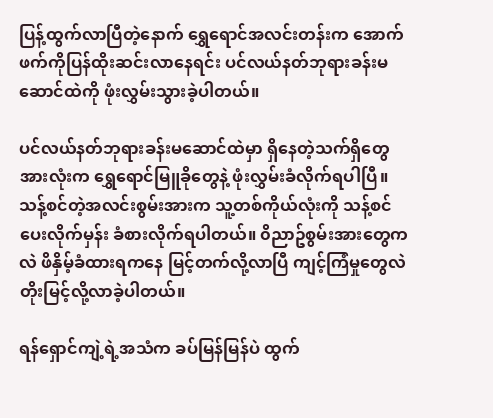ပြန့်ထွက်လာပြီတဲ့နောက် ရွှေရောင်အလင်းတန်းက အောက်ဖက်ကိုပြန်ထိုးဆင်းလာနေရင်း ပင်လယ်နတ်ဘုရားခန်းမဆောင်ထဲကို ဖုံးလွှမ်းသွားခဲ့ပါတယ်။

ပင်လယ်နတ်ဘုရားခန်းမဆောင်ထဲမှာ ရှိနေတဲ့သက်ရှိတွေအားလုံးက ရွှေရောင်မြူခိုတွေနဲ့ ဖုံးလွှမ်းခံလိုက်ရပါပြီ။ သန့်စင်တဲ့အလင်းစွမ်းအားက သူ့တစ်ကိုယ်လုံးကို သန့်စင်ပေးလိုက်မှန်း ခံစားလိုက်ရပါတယ်။ ၀ိညာဥ်စွမ်းအားတွေကလဲ ဖိနှိမ့်ခံထားရကနေ မြင့်တက်လို့လာပြီ ကျင့်ကြံမှုတွေလဲ တိုးမြင့်လို့လာခဲ့ပါတယ်။

ရန်ရှောင်ကျဲ့ရဲ့အသံက ခပ်မြန်မြန်ပဲ ထွက်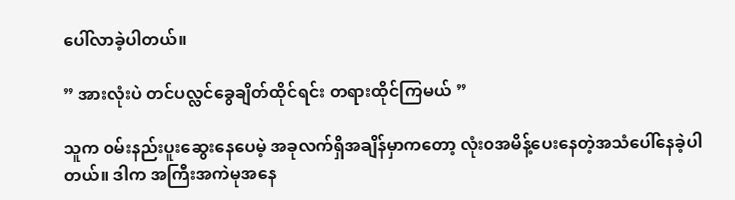ပေါ်လာခဲ့ပါတယ်။

” အားလုံးပဲ တင်ပလ္လင်ခွေချိတ်ထိုင်ရင်း တရားထိုင်ကြမယ် ”

သူက ၀မ်းနည်းပူးဆွေးနေပေမဲ့ အခုလက်ရှိအချိန်မှာကတော့ လုံး၀အမိန့်ပေးနေတဲ့အသံပေါ်နေခဲ့ပါတယ်။ ဒါက အကြီးအကဲမုအနေ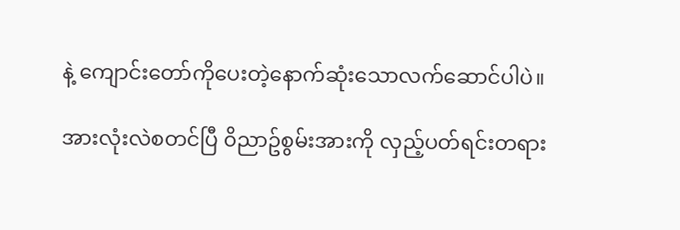နဲ့ ကျောင်းတော်ကိုပေးတဲ့နောက်ဆုံးသောလက်ဆောင်ပါပဲ။

အားလုံးလဲစတင်ပြီ ၀ိညာဥ်စွမ်းအားကို လှည့်ပတ်ရင်းတရား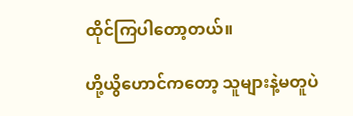ထိုင်ကြပါတော့တယ်။

ဟို့ယွိဟောင်ကတော့ သူများနဲ့မတူပဲ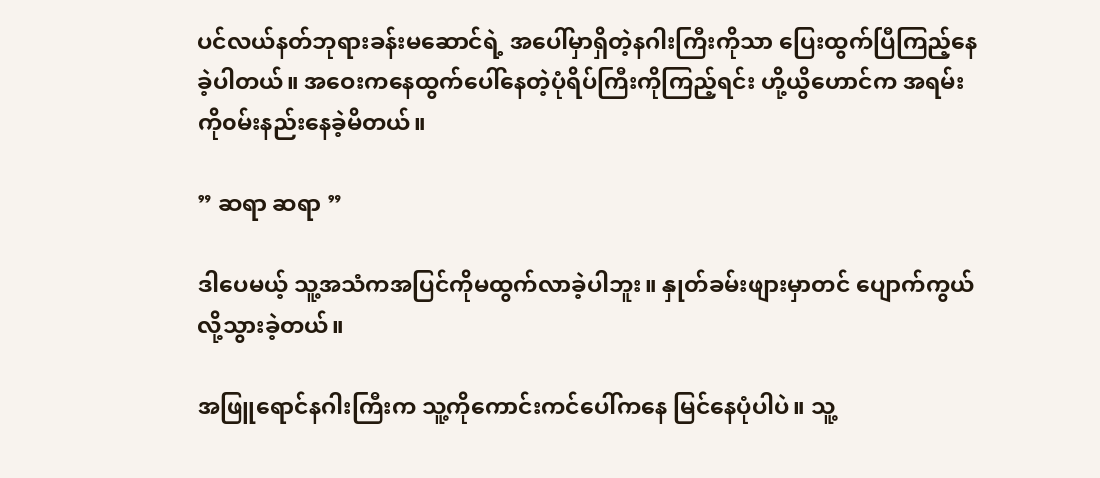ပင်လယ်နတ်ဘုရားခန်းမဆောင်ရဲ့ အပေါ်မှာရှိတဲ့နဂါးကြီးကိုသာ ပြေးထွက်ပြီကြည့်နေခဲ့ပါတယ်။ အဝေးကနေထွက်ပေါ်နေတဲ့ပုံရိပ်ကြီးကိုကြည့်ရင်း ဟို့ယွိဟောင်က အရမ်းကို၀မ်းနည်းနေခဲ့မိတယ်။

” ဆရာ ဆရာ ”

ဒါပေမယ့် သူ့အသံကအပြင်ကိုမထွက်လာခဲ့ပါဘူး။ နှုတ်ခမ်းဖျားမှာတင် ပျောက်ကွယ်လို့သွားခဲ့တယ်။

အဖြူရောင်နဂါးကြီးက သူ့ကိုကောင်းကင်ပေါ်ကနေ မြင်နေပုံပါပဲ။ သူ့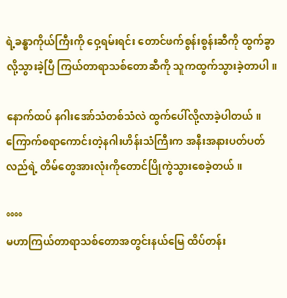ရဲ့ခန္ဓာကိုယ်ကြီးကို ဝှေ့ရမ်းရင်း တောင်ဖက်စွန်းစွန်းဆီကို ထွက်ခွာလို့သွားခဲ့ပြီ ကြယ်တာရာသစ်တောဆီကို သူကထွက်သွားခဲ့တာပါ။

နောက်ထပ် နဂါးအော်သံတစ်သံလဲ ထွက်ပေါ်လို့လာခဲ့ပါတယ်။ ကြောက်စရာကောင်းတဲ့နဂါးဟိန်းသံကြီးက အနီးအနားပတ်ပတ်လည်ရဲ့ တိမ်တွေအားလုံးကိုတောင်ပြိုကွဲသွားစေခဲ့တယ်။

°°°°
မဟာကြယ်တာရာသစ်တောအတွင်းနယ်မြေ ထိပ်တန်း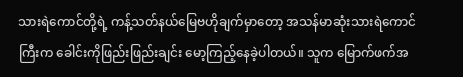သားရဲကောင်တို့ရဲ့ ကန့်သတ်နယ်မြေဗဟိုချက်မှာတော့ အသန်မာဆုံးသားရဲကောင်ကြီးက ခေါင်းကိုဖြည်းဖြည်းချင်း မော့ကြည့်နေခဲ့ပါတယ်။ သူက မြောက်ဖက်အ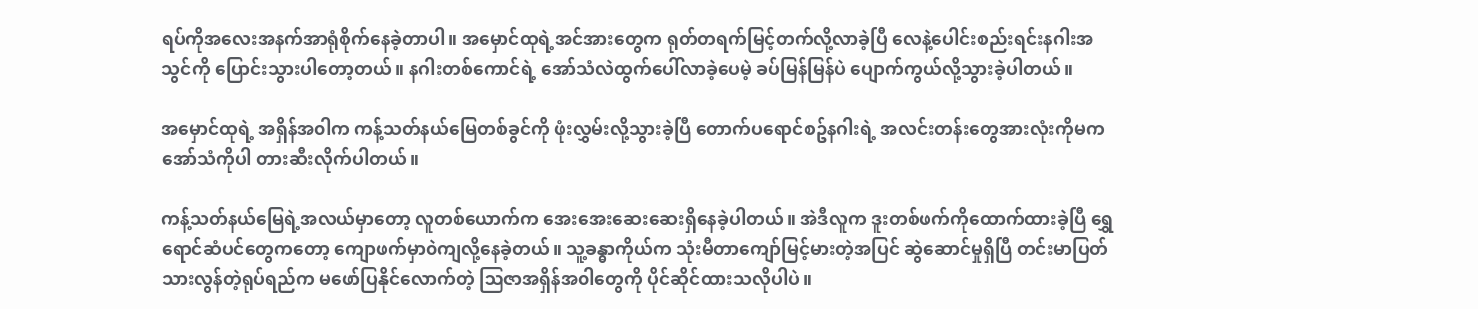ရပ်ကိုအလေးအနက်အာရုံစိုက်နေခဲ့တာပါ။ အမှောင်ထုရဲ့အင်အားတွေက ရုတ်တရက်မြင့်တက်လို့လာခဲ့ပြီ လေနဲ့ပေါင်းစည်းရင်းနဂါးအသွင်ကို ပြောင်းသွားပါတော့တယ်။ နဂါးတစ်ကောင်ရဲ့ အော်သံလဲထွက်ပေါ်လာခဲ့ပေမဲ့ ခပ်မြန်မြန်ပဲ ပျောက်ကွယ်လို့သွားခဲ့ပါတယ်။

အမှောင်ထုရဲ့ အရှိန်အ၀ါက ကန့်သတ်နယ်မြေတစ်ခွင်ကို ဖုံးလွှမ်းလို့သွားခဲ့ပြီ တောက်ပရောင်စဥ်နဂါးရဲ့ အလင်းတန်းတွေအားလုံးကိုမက အော်သံကိုပါ တားဆီးလိုက်ပါတယ်။

ကန့်သတ်နယ်မြေရဲ့အလယ်မှာတော့ လူတစ်ယောက်က အေးအေးဆေးဆေးရှိနေခဲ့ပါတယ်။ အဲဒီလူက ဒူးတစ်ဖက်ကိုထောက်ထားခဲ့ပြီ ရွှေရောင်ဆံပင်တွေကတော့ ကျောဖက်မှာ၀ဲကျလို့နေခဲ့တယ်။ သူ့ခန္ဓာကိုယ်က သုံးမီတာကျော်မြင့်မားတဲ့အပြင် ဆွဲဆောင်မှုရှိပြီ တင်းမာပြတ်သားလွန်တဲ့ရုပ်ရည်က မဖော်ပြနိုင်လောက်တဲ့ ဩဇာအရှိန်အ၀ါတွေကို ပိုင်ဆိုင်ထားသလိုပါပဲ။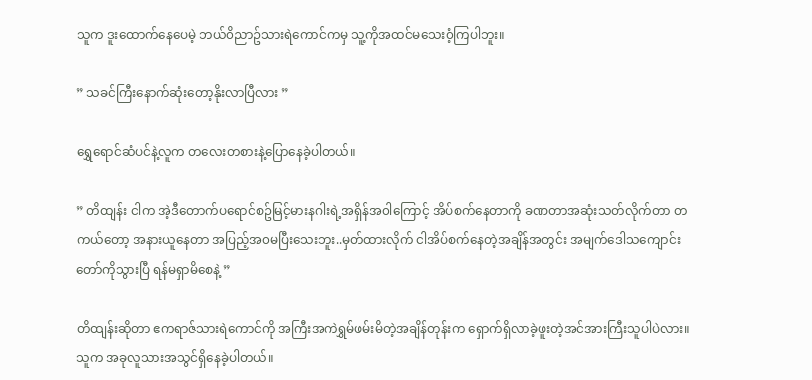သူက ဒူးထောက်နေပေမဲ့ ဘယ်၀ိညာဥ်သားရဲကောင်ကမှ သူ့ကိုအထင်မသေး၀ံ့ကြပါဘူး။

” သခင်ကြီးနောက်ဆုံးတော့နိုးလာပြီလား ”

ရွှေရောင်ဆံပင်နဲ့လူက တလေးတစားနဲ့ပြောနေခဲ့ပါတယ်။

” တိထျန်း ငါက အဲ့ဒီတောက်ပရောင်စဥ်မြင့်မားနဂါးရဲ့အရှိန်အ၀ါကြောင့် အိပ်စက်နေတာကို ခဏတာအဆုံးသတ်လိုက်တာ တကယ်တော့ အနားယူနေတာ အပြည့်အ၀မပြီးသေးဘူး..မှတ်ထားလိုက် ငါအိပ်စက်နေတဲ့အချိန်အတွင်း အမျက်ဒေါသကျောင်းတော်ကိုသွားပြီ ရန်မရှာမိစေနဲ့ ”

တိထျန်းဆိုတာ ဧကရာဇ်သားရဲကောင်ကို အကြီးအကဲရွှမ်ဖမ်းမိတဲ့အချိန်တုန်းက ရှောက်ရှိလာခဲ့ဖူးတဲ့အင်အားကြီးသူပါပဲလား။ သူက အခုလူသားအသွင်ရှိနေခဲ့ပါတယ်။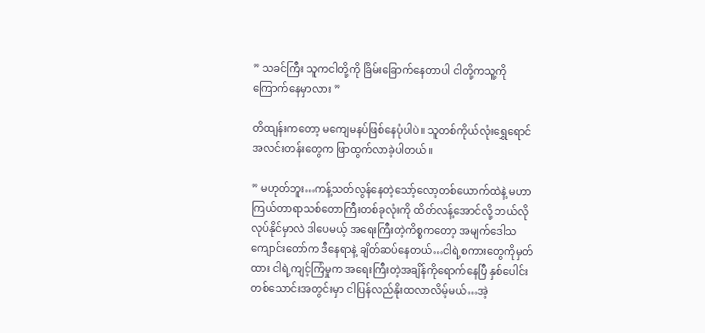” သခင်ကြီး သူကငါတို့ကို ခြိမ်းခြောက်နေတာပါ ငါတို့ကသူ့ကိုကြောက်နေမှာလား ”

တိထျန်းကတော့ မကျေမနပ်ဖြစ်နေပုံပါပဲ။ သူတစ်ကိုယ်လုံးရွှေရောင်အလင်းတန်းတွေက ဖြာထွက်လာခဲ့ပါတယ်။

” မဟုတ်ဘူး…ကန့်သတ်လွန်နေတဲ့သော့်လော့တစ်ယောက်ထဲနဲ့ မဟာကြယ်တာရာသစ်တောကြီးတစ်ခုလုံးကို ထိတ်လန့်အောင်လို့ ဘယ်လိုလုပ်နိုင်မှာလဲ ဒါပေမယ့် အရေးကြီးတဲ့ကိစ္စကတော့ အမျက်ဒေါသကျောင်းတော်က ဒီနေရာနဲ့ ချိတ်ဆပ်နေတယ်…ငါရဲ့စကားတွေကိုမှတ်ထား ငါရဲ့ကျင့်ကြံမှုက အရေးကြီးတဲ့အချိန်ကိုရောက်နေပြီ နှစ်ပေါင်းတစ်သောင်းအတွင်းမှာ ငါပြန်လည်နိုးထလာလိမ့်မယ်…အဲ့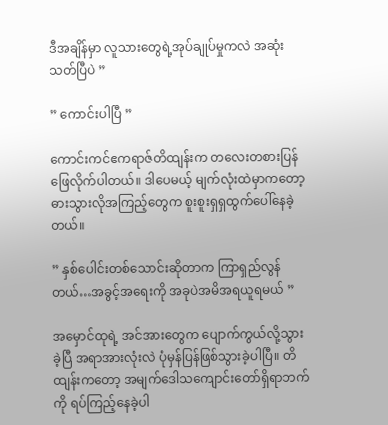ဒီအချိန်မှာ လူသားတွေရဲ့အုပ်ချုပ်မှုကလဲ အဆုံးသတ်ပြီပဲ ”

” ကောင်းပါပြီ ”

ကောင်းကင်ဧကရာဇ်တိထျန်းက တလေးတစားပြန်ဖြေလိုက်ပါတယ်။ ဒါပေမယ့် မျက်လုံးထဲမှာကတော့ ဓားသွားလိုအကြည့်တွေက စူးစူးရှရှထွက်ပေါ်နေခဲ့တယ်။

” နှစ်ပေါင်းတစ်သောင်းဆိုတာက ကြာရှည်လွန်တယ်…အခွင့်အရေးကို အခုပဲအမိအရယူရမယ် ”

အမှောင်ထုရဲ့ အင်အားတွေက ပျောက်ကွယ်လို့သွားခဲ့ပြီ အရာအားလုံးလဲ ပုံမှန်ပြန်ဖြစ်သွားခဲ့ပါပြီ။ တိထျန်းကတော့ အမျက်ဒေါသကျောင်းတော်ရှိရာဘက်ကို ရပ်ကြည့်နေခဲ့ပါ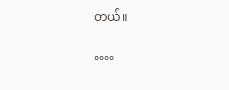တယ်။

°°°°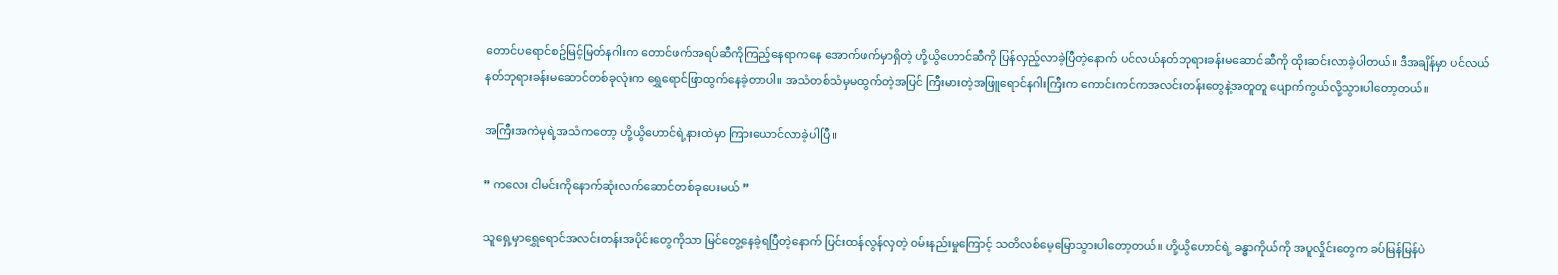တောင်ပရောင်စဥ်မြင့်မြတ်နဂါးက တောင်ဖက်အရပ်ဆီကိုကြည့်နေရာကနေ အောက်ဖက်မှာရှိတဲ့ ဟို့ယွိဟောင်ဆီကို ပြန်လှည့်လာခဲ့ပြီတဲ့နောက် ပင်လယ်နတ်ဘုရားခန်းမဆောင်ဆီကို ထိုးဆင်းလာခဲ့ပါတယ်။ ဒီအချိန်မှာ ပင်လယ်နတ်ဘုရားခန်းမဆောင်တစ်ခုလုံးက ရွှေရောင်ဖြာထွက်နေခဲ့တာပါ။ အသံတစ်သံမှမထွက်တဲ့အပြင် ကြီးမားတဲ့အဖြူရောင်နဂါးကြီးက ကောင်းကင်ကအလင်းတန်းတွေနဲ့အတူတူ ပျောက်ကွယ်လို့သွားပါတော့တယ်။

အကြီးအကဲမုရဲ့အသံကတော့ ဟို့ယွိဟောင်ရဲ့နားထဲမှာ ကြားယောင်လာခဲ့ပါပြီ။

” ကလေး ငါမင်းကိုနောက်ဆုံးလက်ဆောင်တစ်ခုပေးမယ် ”

သူရှေ့မှာရွှေရောင်အလင်းတန်းအပိုင်းတွေကိုသာ မြင်တွေ့နေခဲ့ရပြီတဲ့နောက် ပြင်းထန်လွန်လှတဲ့ ၀မ်းနည်းမှုကြောင့် သတိလစ်မေ့မြောသွားပါတော့တယ်။ ဟို့ယွိဟောင်ရဲ့ ခန္ဓာကိုယ်ကို အပူလှိုင်းတွေက ခပ်မြန်မြန်ပဲ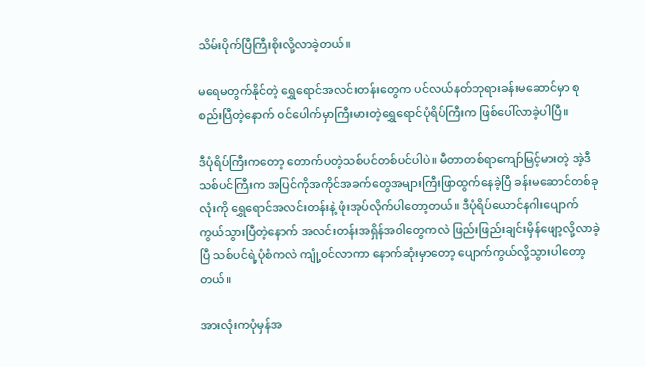သိမ်းပိုက်ပြီကြီးစိုးလို့လာခဲ့တယ်။

မရေမတွက်နိုင်တဲ့ ရွှေရောင်အလင်းတန်းတွေက ပင်လယ်နတ်ဘုရားခန်းမဆောင်မှာ စုစည်းပြီတဲ့နောက် ၀င်ပေါက်မှာကြီးမားတဲ့ရွှေရောင်ပုံရိပ်ကြီးက ဖြစ်ပေါ်လာခဲ့ပါပြီ။

ဒီပုံရိပ်ကြီးကတော့ တောက်ပတဲ့သစ်ပင်တစ်ပင်ပါပဲ။ မီတာတစ်ရာကျော်မြင့်မားတဲ့ အဲ့ဒီသစ်ပင်ကြီးက အပြင်ကိုအကိုင်အခက်တွေအများကြီးဖြာထွက်နေခဲ့ပြီ ခန်းမဆောင်တစ်ခုလုံးကို ရွှေရောင်အလင်းတန်းနဲ့ ဖုံးအုပ်လိုက်ပါတော့တယ်။ ဒီပုံရိပ်ယောင်နဂါးပျောက်ကွယ်သွားပြီတဲ့နောက် အလင်းတန်းအရှိန်အ၀ါတွေကလဲ ဖြည်းဖြည်းချင်းမှိန်ဖျော့လို့လာခဲ့ပြီ သစ်ပင်ရဲ့ပုံစံကလဲ ကျုံ့၀င်လာကာ နောက်ဆုံးမှာတော့ ပျောက်ကွယ်လို့သွားပါတော့တယ်။

အားလုံးကပုံမှန်အ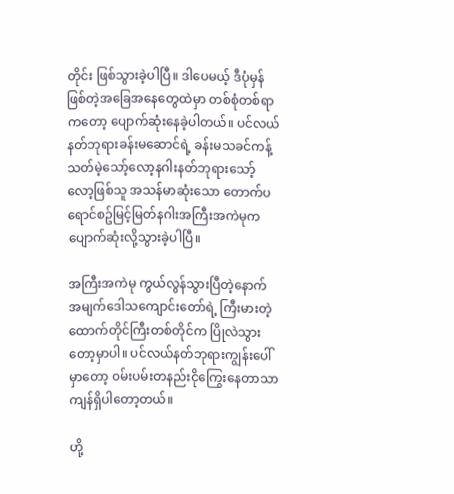တိုင်း ဖြစ်သွားခဲ့ပါပြီ။ ဒါပေမယ့် ဒီပုံမှန်ဖြစ်တဲ့အခြေအနေတွေထဲမှာ တစ်စုံတစ်ရာကတော့ ပျောက်ဆုံးနေခဲ့ပါတယ်။ ပင်လယ်နတ်ဘုရားခန်းမဆောင်ရဲ့ ခန်းမသခင်ကန့်သတ်မဲ့သော့်လော့နဂါးနတ်ဘုရားသော့်လော့ဖြစ်သူ အသန်မာဆုံးသော တောက်ပရောင်စဥ်မြင့်မြတ်နဂါးအကြီးအကဲမုက ပျောက်ဆုံးလို့သွားခဲ့ပါပြီ။

အကြီးအကဲမု ကွယ်လွန်သွားပြီတဲ့နောက် အမျက်ဒေါသကျောင်းတော်ရဲ့ ကြီးမားတဲ့ထောက်တိုင်ကြီးတစ်တိုင်က ပြိုလဲသွားတော့မှာပါ။ ပင်လယ်နတ်ဘုရားကျွန်းပေါ်မှာတော့ ၀မ်းပမ်းတနည်းငိုကြွေးနေတာသာ ကျန်ရှိပါတော့တယ်။

ဟို့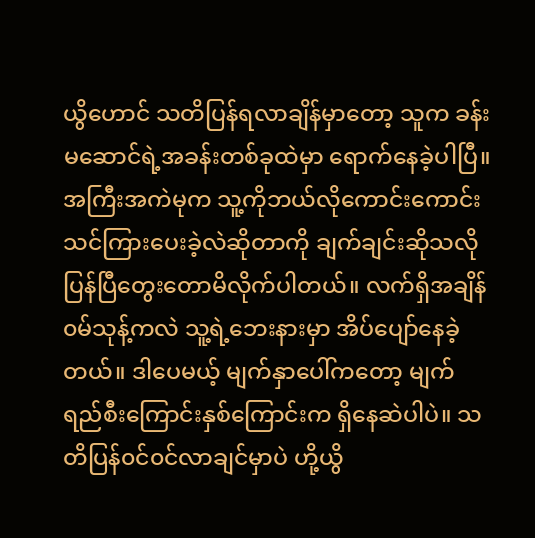ယွိဟောင် သတိပြန်ရလာချိန်မှာတော့ သူက ခန်းမဆောင်ရဲ့အခန်းတစ်ခုထဲမှာ ရောက်နေခဲ့ပါပြီ။ အကြီးအကဲမုက သူ့ကိုဘယ်လိုကောင်းကောင်းသင်ကြားပေးခဲ့လဲဆိုတာကို ချက်ချင်းဆိုသလို ပြန်ပြီတွေးတောမိလိုက်ပါတယ်။ လက်ရှိအချိန် ၀မ်သုန့်ကလဲ သူ့ရဲ့ဘေးနားမှာ အိပ်ပျော်နေခဲ့တယ်။ ဒါပေမယ့် မျက်နှာပေါ်ကတော့ မျက်ရည်စီးကြောင်းနှစ်ကြောင်းက ရှိနေဆဲပါပဲ။ သတိပြန်၀င်၀င်လာချင်မှာပဲ ဟို့ယွိ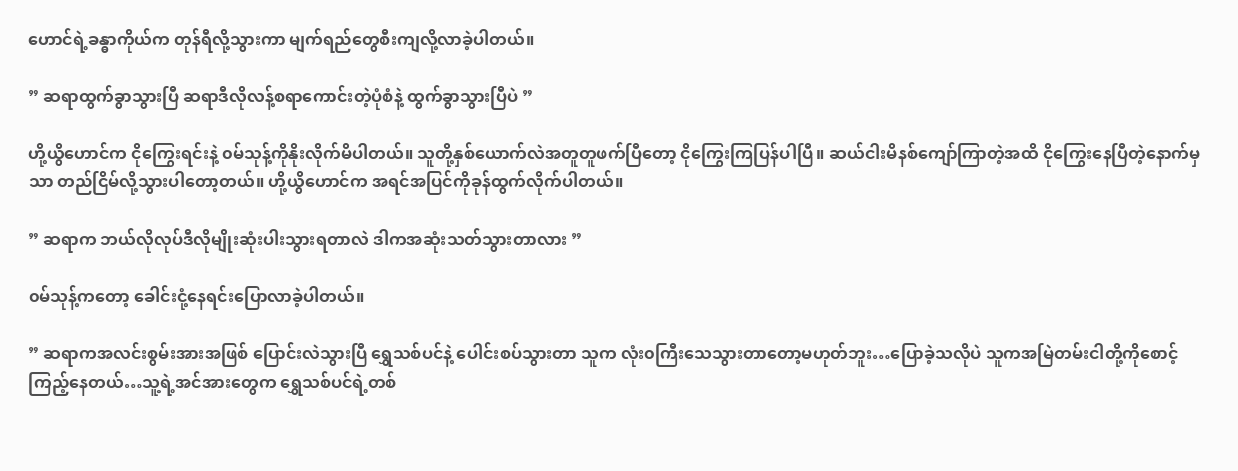ဟောင်ရဲ့ခန္ဓာကိုယ်က တုန်ရီလို့သွားကာ မျက်ရည်တွေစီးကျလို့လာခဲ့ပါတယ်။

” ဆရာထွက်ခွာသွားပြီ ဆရာဒီလိုလန့်စရာကောင်းတဲ့ပုံစံနဲ့ ထွက်ခွာသွားပြီပဲ ”

ဟို့ယွိဟောင်က ငိုကြွေးရင်းနဲ့ ၀မ်သုန့်ကိုနိုးလိုက်မိပါတယ်။ သူတို့နှစ်ယောက်လဲအတူတူဖက်ပြီတော့ ငိုကြွေးကြပြန်ပါပြီ။ ဆယ်ငါးမိနစ်ကျော်ကြာတဲ့အထိ ငိုကြွေးနေပြီတဲ့နောက်မှသာ တည်ငြိမ်လို့သွားပါတော့တယ်။ ဟို့ယွိဟောင်က အရင်အပြင်ကိုခုန်ထွက်လိုက်ပါတယ်။

” ဆရာက ဘယ်လိုလုပ်ဒီလိုမျိုးဆုံးပါးသွားရတာလဲ ဒါကအဆုံးသတ်သွားတာလား ”

၀မ်သုန့်ကတော့ ခေါင်းငုံ့နေရင်းပြောလာခဲ့ပါတယ်။

” ဆရာကအလင်းစွမ်းအားအဖြစ် ပြောင်းလဲသွားပြီ ရွှေသစ်ပင်နဲ့ ပေါင်းစပ်သွားတာ သူက လုံး၀ကြီးသေသွားတာတော့မဟုတ်ဘူး…ပြောခဲ့သလိုပဲ သူကအမြဲတမ်းငါတို့ကိုစောင့်ကြည့်နေတယ်…သူ့ရဲ့အင်အားတွေက ရွှေသစ်ပင်ရဲ့တစ်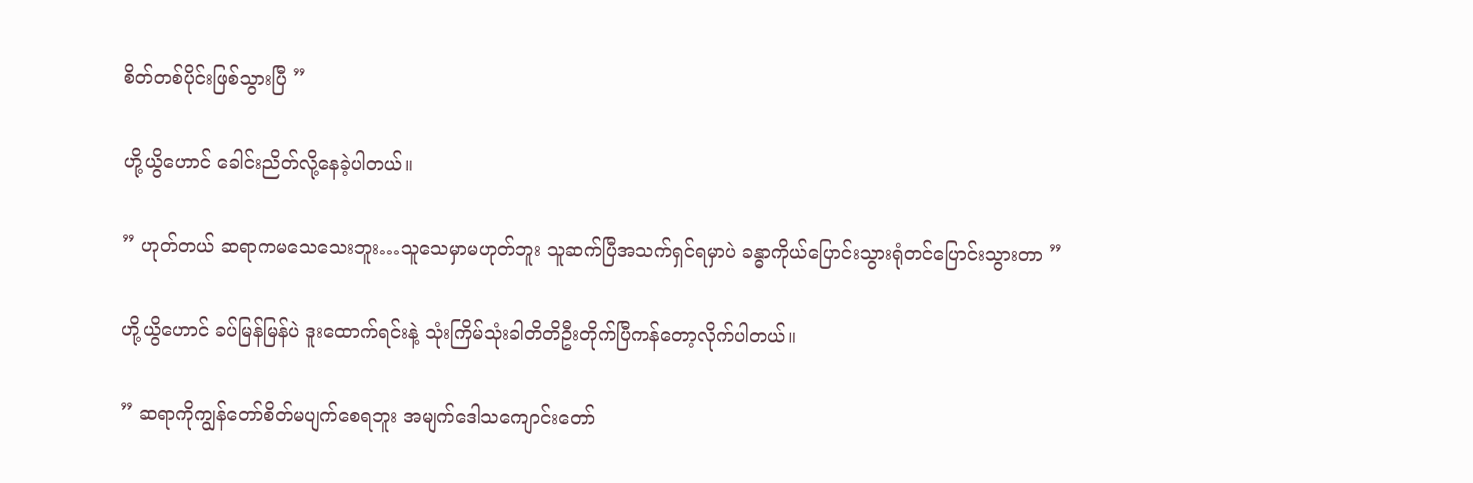စိတ်တစ်ပိုင်းဖြစ်သွားပြီ ”

ဟို့ယွိဟောင် ခေါင်းညိတ်လို့နေခဲ့ပါတယ်။

” ဟုတ်တယ် ဆရာကမသေသေးဘူး…သူသေမှာမဟုတ်ဘူး သူဆက်ပြီအသက်ရှင်ရမှာပဲ ခန္ဓာကိုယ်ပြောင်းသွားရုံတင်ပြောင်းသွားတာ ”

ဟို့ယွိဟောင် ခပ်မြန်မြန်ပဲ ဒူးထောက်ရင်းနဲ့ သုံးကြိမ်သုံးခါတိတိဦးတိုက်ပြီကန်တော့လိုက်ပါတယ်။

” ဆရာကိုကျွန်တော်စိတ်မပျက်စေရဘူး အမျက်ဒေါသကျောင်းတော်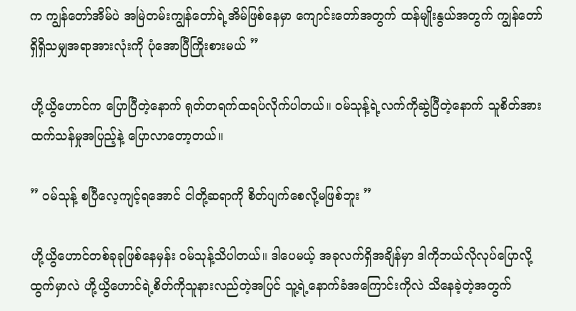က ကျွန်တော်အိမ်ပဲ အမြဲတမ်းကျွန်တော်ရဲ့အိမ်ဖြစ်နေမှာ ကျောင်းတော်အတွက် ထန်မျိုးနွယ်အတွက် ကျွန်တော်ရှိရှိသမျှအရာအားလုံးကို ပုံအောပြီကြိုးစားမယ် ”

ဟို့ယွိဟောင်က ပြောပြီတဲ့နောက် ရုတ်တရက်ထရပ်လိုက်ပါတယ်။ ၀မ်သုန့်ရဲ့လက်ကိုဆွဲပြီတဲ့နောက် သူစိတ်အားထက်သန်မှုအပြည့်နဲ့ ပြောလာတော့တယ်။

” ၀မ်သုန့် စပြီလေ့ကျင့်ရအောင် ငါတို့ဆရာကို စိတ်ပျက်စေလို့မဖြစ်ဘူး ”

ဟို့ယွိဟောင်တစ်ခုခုဖြစ်နေမှန်း ၀မ်သုန့်သိပါတယ်။ ဒါပေမယ့် အခုလက်ရှိအချိန်မှာ ဒါကိုဘယ်လိုလုပ်ပြောလို့ထွက်မှာလဲ ဟို့ယွိဟောင်ရဲ့စိတ်ကိုသူနားလည်တဲ့အပြင် သူ့ရဲ့နောက်ခံအကြောင်းကိုလဲ သိနေခဲ့တဲ့အတွက်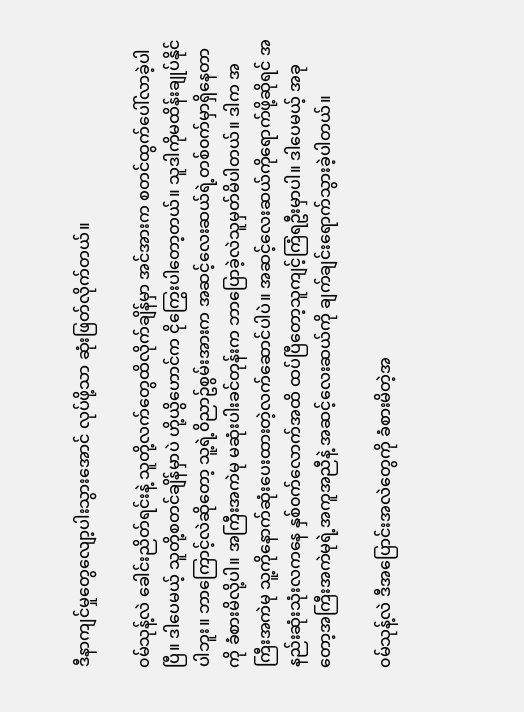ဒီနာကျင်မှုတွေလျော့ပါးသွားအောင် လုပ်ဖို့သာ ဆုံးဖြတ်လိုက်တယ်။

၀မ်သုန့်လဲ ခေါင်းညိတ်ရင်းနဲ့ သူတို့လက်တွေထိလိုက်ချိန်မှာ အင်အားက စတင်ထွက်ပေါ်လာခဲ့ပါပြီ။ ဒါပေမယ့် သူတို့စတင်ချိန်မှာပဲ ဟို့ယွိဟောင်က ငိုကြွေးပါတော့တယ်။ သူဒါကိုမထိန်းချုပ်နိုင်ပါဘူး။ ဘာကြောင့်လဲဆိုတော့ သူ့ရဲ့၀ိညာဥ်စွမ်းအားက အဆင့်လေးဆယ်ရဲ့တစ်၀က်မှာရှိနေတာကို ခံစားမိလို့ပါ။ အကြီးအကဲမု မဆုံးပါးခင်တုန်းက ဘာပြောခဲ့လဲသူမှတ်မိပါတယ်။ ဒါက အကြီးအကဲမု သူ့ကိုနောက်ဆုံးပေးထားတဲ့လက်ဆောင်ပါပဲ။ အဆင့်လေးဆယ်ကိုရောက်ဖို့ဆိုရင် အနည်းဆုံးသုံးလကနေ နှစ်၀က်လောက်အထိ ထပ်ပြီတော့သူကျင့်ကြံရဦးမှာပါ။ ဒါပေမယ့် အခုတော့အကြီးအကဲမုရဲ့အကူအညီနဲ့ အဆင့်လေးဆယ်ကို ချက်ချင်းရောက်သွားခဲ့ပါတယ်။

၀မ်သုန့်လဲ ဒီအပြောင်းအလဲတွေကို ခံစားမိတဲ့အ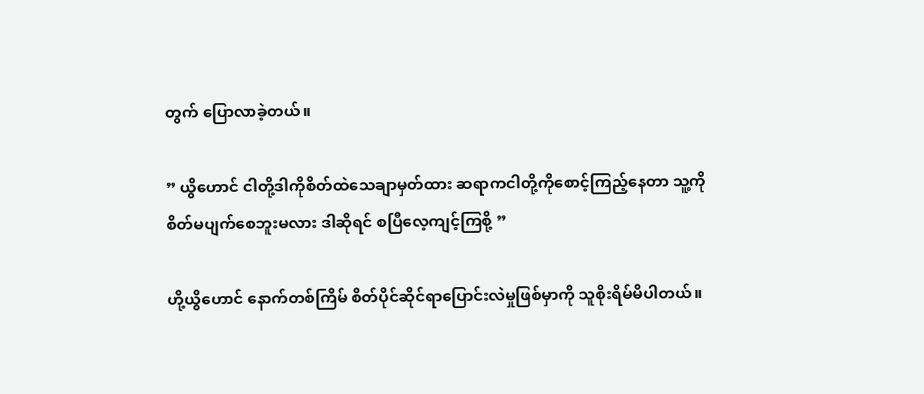တွက် ပြောလာခဲ့တယ်။

” ယွိဟောင် ငါတို့ဒါကိုစိတ်ထဲသေချာမှတ်ထား ဆရာကငါတို့ကိုစောင့်ကြည့်နေတာ သူ့ကိုစိတ်မပျက်စေဘူးမလား ဒါဆိုရင် စပြီလေ့ကျင့်ကြစို့ ”

ဟို့ယွိဟောင် နောက်တစ်ကြိမ် စိတ်ပိုင်ဆိုင်ရာပြောင်းလဲမှုဖြစ်မှာကို သူစိုးရိမ်မိပါတယ်။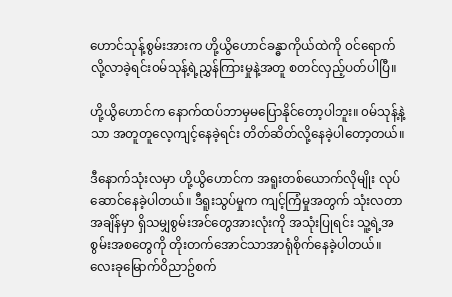ဟောင်သုန့်စွမ်းအားက ဟို့ယွိဟောင်ခန္ဓာကိုယ်ထဲကို ၀င်ရောက်လို့လာခဲ့ရင်း၀မ်သုန့်ရဲ့ညွှန်ကြားမှုနဲ့အတူ စတင်လှည့်ပတ်ပါပြီ။

ဟို့ယွိဟောင်က နောက်ထပ်ဘာမှမပြောနိုင်တော့ပါဘူး။ ၀မ်သုန့်နဲ့သာ အတူတူလေ့ကျင့်နေခဲ့ရင်း တိတ်ဆိတ်လို့နေခဲ့ပါတော့တယ်။

ဒီနောက်သုံးလမှာ ဟို့ယွိဟောင်က အရူးတစ်ယောက်လိုမျိုး လုပ်ဆောင်နေခဲ့ပါတယ်။ ဒီရူးသွပ်မှုက ကျင့်ကြံမှုအတွက် သုံးလတာအချိန်မှာ ရှိသမျှစွမ်းအင်တွေအားလုံးကို အသုံးပြုရင်း သူ့ရဲ့အစွမ်းအစတွေကို တိုးတက်အောင်သာအာရုံစိုက်နေခဲ့ပါတယ်။ လေးခုမြောက်၀ိညာဥ်စက်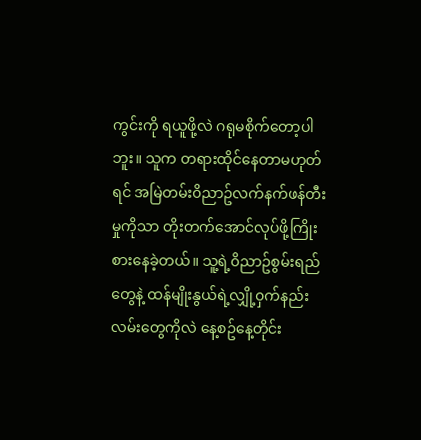ကွင်းကို ရယူဖို့လဲ ဂရုမစိုက်တော့ပါဘူး။ သူက တရားထိုင်နေတာမဟုတ်ရင် အမြဲတမ်း၀ိညာဥ်လက်နက်ဖန်တီးမှုကိုသာ တိုးတက်အောင်လုပ်ဖို့ကြိုးစားနေခဲ့တယ်။ သူ့ရဲ့၀ိညာဥ်စွမ်းရည်တွေနဲ့ ထန်မျိုးနွယ်ရဲ့လျှို့၀ှက်နည်းလမ်းတွေကိုလဲ နေ့စဥ်နေ့တိုင်း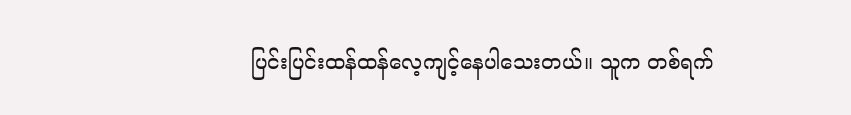ပြင်းပြင်းထန်ထန်လေ့ကျင့်နေပါသေးတယ်။ သူက တစ်ရက်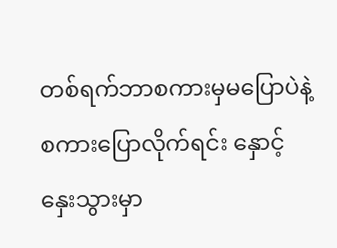တစ်ရက်ဘာစကားမှမပြောပဲနဲ့ စကားပြောလိုက်ရင်း နှောင့်နှေးသွားမှာ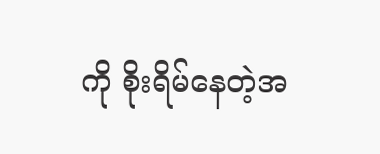ကို စိုးရိမ်နေတဲ့အ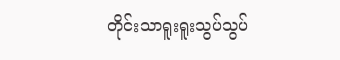တိုင်းသာရူးရူးသွပ်သွပ်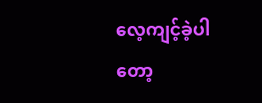လေ့ကျင့်ခဲ့ပါတော့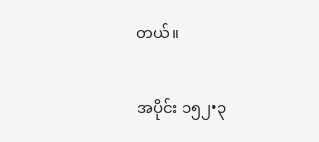တယ်။

အပိုင်း ၁၅၂•၃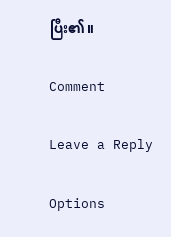ပြီး၏။

Comment

Leave a Reply

Options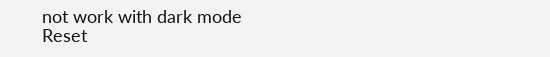not work with dark mode
Reset